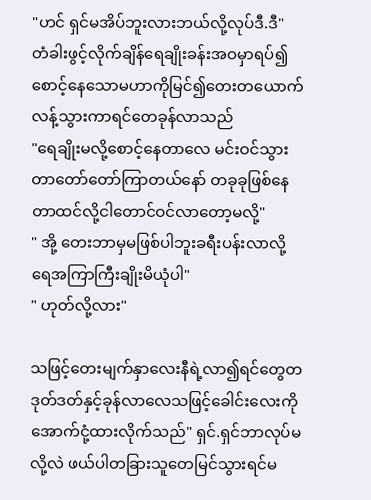"ဟင် ရှင်မအိပ်ဘူးလားဘယ်လို့လုပ်ဒီ.ဒီ"
တံခါးဖွင့်လိုက်ချိန်ရေချိုးခန်းအဝမှာရပ်၍စောင့်နေသောမဟာကိုမြင်၍တေးတယောက်လန့်သွားကာရင်တေခုန်လာသည်
"ရေချိုးမလို့စောင့်နေတာလေ မင်းဝင်သွားတာတော်တော်ကြာတယ်နော် တခုခုဖြစ်နေတာထင်လို့ငါတောင်ဝင်လာတော့မလို့"
" အို့ တေးဘာမှမဖြစ်ပါဘူးခရီးပန်းလာလို့ ရေအကြာကြီးချိုးမိယုံပါ"
" ဟုတ်လို့လား"

သဖြင့်တေးမျက်နှာလေးနီရဲ့လာ၍ရင်တွေတဒုတ်ဒတ်နှင့်ခုန်လာလေသဖြင့်ခေါင်းလေးကိုအောက်ငုံ့ထားလိုက်သည်" ရှင်.ရှင်ဘာလုပ်မလို့လဲ ဖယ်ပါတခြားသူတေမြင်သွားရင်မ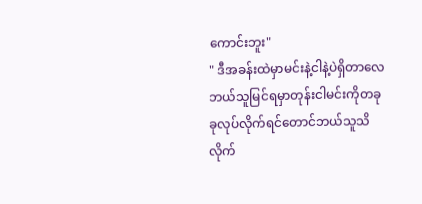ကောင်းဘူး"
" ဒီအခန်းထဲမှာမင်းနဲ့ငါနဲ့ပဲရှိတာလေဘယ်သူမြင်ရမှာတုန်းငါမင်းကိုတခုခုလုပ်လိုက်ရင်တောင်ဘယ်သူသိလိုက်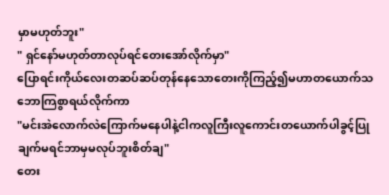မှာမဟုတ်ဘူး"
" ရှင်နော်မဟုတ်တာလုပ်ရင်တေးအော်လိုက်မှာ"
ပြောရင်းကိုယ်လေးတဆပ်ဆပ်တုန်နေသောတေးကိုကြည့်၍မဟာတယောက်သဘောကြစွာရယ်လိုက်ကာ
"မင်းအဲလောက်လဲကြောက်မနေပါနဲ့ငါကလူကြီးလူကောင်းတယောက်ပါခွင့်ပြုချက်မရင်ဘာမှမလုပ်ဘူးစိတ်ချ"
တေး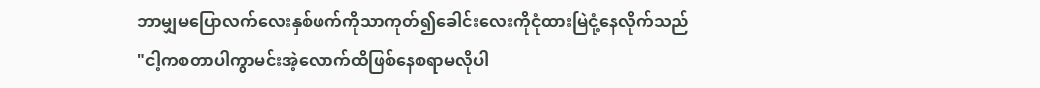ဘာမျှမပြောလက်လေးနှစ်ဖက်ကိုသာကုတ်၍ခေါင်းလေးကိုငုံထားမြဲငုံ့နေလိုက်သည်
"ငါ့ကစတာပါကွာမင်းအဲ့လောက်ထိဖြစ်နေစရာမလိုပါ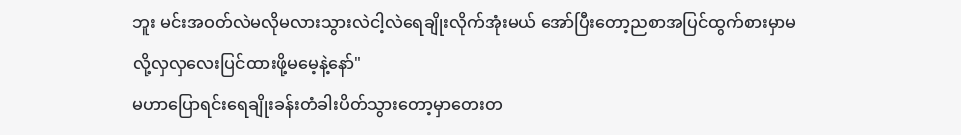ဘူး မင်းအဝတ်လဲမလိုမလားသွားလဲငါ့လဲရေချိုးလိုက်အုံးမယ် အော်ပြီးတော့ညစာအပြင်ထွက်စားမှာမလို့လှလှလေးပြင်ထားဖို့မမေ့နဲ့နော်"
မဟာပြောရင်းရေချိုးခန်းတံခါးပိတ်သွားတော့မှာတေးတ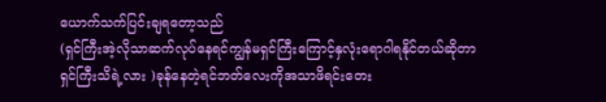ယောက်သက်ပြင်းချရတော့သည်
(ရှင်ကြီးအဲ့လိုသာဆက်လုပ်နေရင်ကျွန်မရှင်ကြီးကြောင့်နှလုံးရောဂါရနိုင်တယ်ဆိုတာ ရှင်ကြီးသိရဲ့လား )ခုန်နေတဲ့ရင်ဘတ်လေးကိုအသာဖိရင်းတေး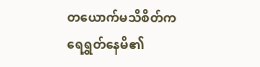တယောက်မသိစိတ်ကရေရွှတ်နေမိ၏